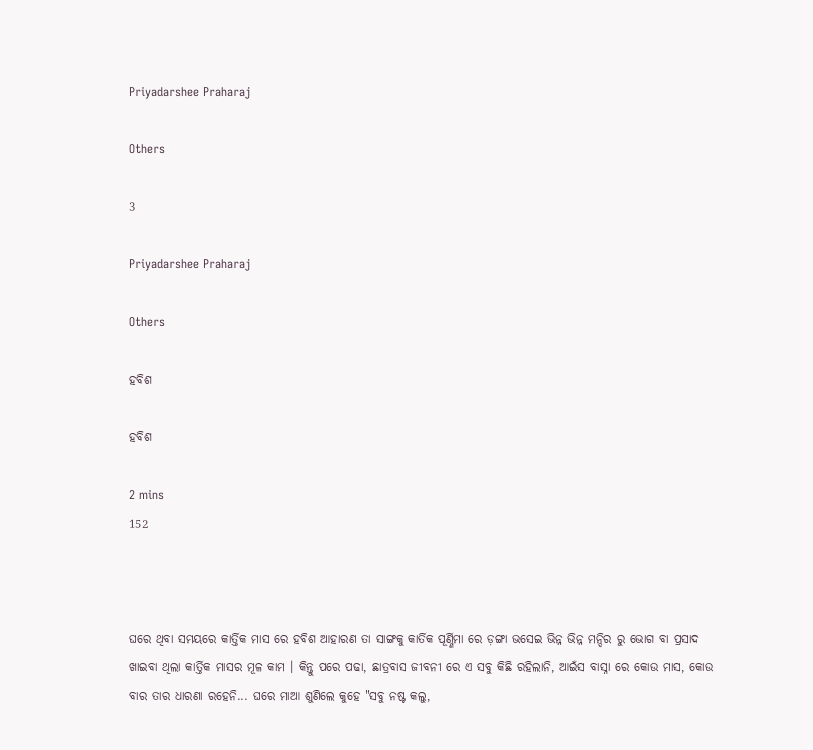Priyadarshee Praharaj

Others

3

Priyadarshee Praharaj

Others

ହବିଶ

ହବିଶ

2 mins
152



ଘରେ ଥିବା ସମୟରେ କାର୍ତ୍ତିକ ମାସ ରେ ହବିଶ ଆହାରଣ ତା ସାଙ୍ଗକୁ କାର୍ତିକ ପୂର୍ଣ୍ଣିମା ରେ ଡ଼ଙ୍ଗା ଭସେଇ ଭିନ୍ନ ଭିନ୍ନ ମନ୍ଦିର ରୁ ଭୋଗ ବା ପ୍ରସାଦ ଖାଇବା ଥିଲା କାର୍ତ୍ତିକ ମାସର ମୂଳ କାମ । କିନ୍ତୁ ପରେ ପଢା, ଛାତ୍ରବାସ ଜୀବନୀ ରେ ଏ ସବୁ କିଛି ରହିଲାନି, ଆଇଁସ ବାସ୍ନା ରେ କୋଉ ମାସ, କୋଉ ବାର ତାର ଧାରଣା ରହେନି... ଘରେ ମାଆ ଶୁଣିଲେ କୁହେ "ସବୁ ନଷ୍ଟ କଲୁ,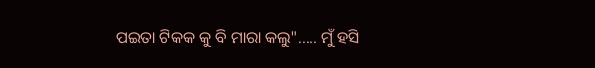ପଇତା ଟିକକ କୁ ବି ମାରା କଲୁ"..... ମୁଁ ହସି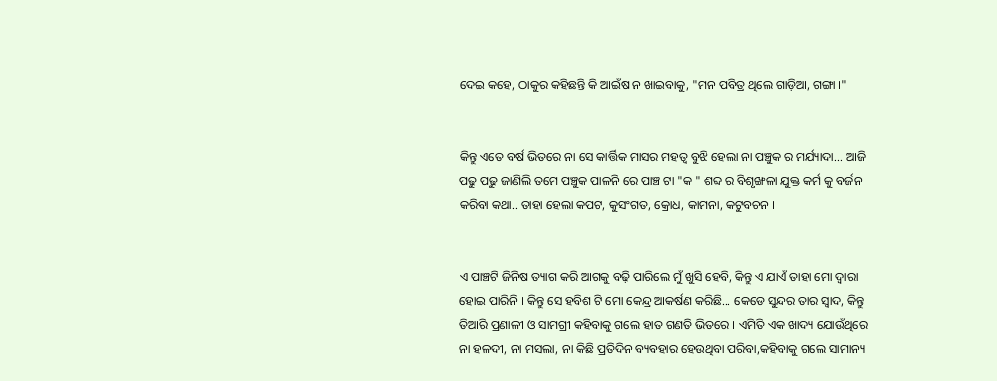ଦେଇ କହେ, ଠାକୁର କହିଛନ୍ତି କି ଆଇଁଷ ନ ଖାଇବାକୁ, "ମନ ପବିତ୍ର ଥିଲେ ଗାଡ଼ିଆ, ଗଙ୍ଗା ।"


କିନ୍ତୁ ଏତେ ବର୍ଷ ଭିତରେ ନା ସେ କାର୍ତ୍ତିକ ମାସର ମହତ୍ୱ ବୁଝି ହେଲା ନା ପଞ୍ଚୁକ ର ମର୍ଯ୍ୟାଦା... ଆଜି ପଢୁ ପଢୁ ଜାଣିଲି ତମେ ପଞ୍ଚୁକ ପାଳନି ରେ ପାଞ୍ଚ ଟା "କ " ଶବ୍ଦ ର ବିଶୃଙ୍ଖଳା ଯୁକ୍ତ କର୍ମ କୁ ବର୍ଜନ କରିବା କଥା.. ତାହା ହେଲା କପଟ, କୁସଂଗତ, କ୍ରୋଧ, କାମନା, କଟୁବଚନ ।


ଏ ପାଞ୍ଚଟି ଜିନିଷ ତ୍ୟାଗ କରି ଆଗକୁ ବଢ଼ି ପାରିଲେ ମୁଁ ଖୁସି ହେବି, କିନ୍ତୁ ଏ ଯାଏଁ ତାହା ମୋ ଦ୍ୱାରା ହୋଇ ପାରିନି । କିନ୍ତୁ ସେ ହବିଶ ଟି ମୋ କେନ୍ଦ୍ର ଆକର୍ଷଣ କରିଛି... କେଡେ ସୁନ୍ଦର ତାର ସ୍ୱାଦ, କିନ୍ତୁ ତିଆରି ପ୍ରଣାଳୀ ଓ ସାମଗ୍ରୀ କହିବାକୁ ଗଲେ ହାତ ଗଣତି ଭିତରେ । ଏମିତି ଏକ ଖାଦ୍ୟ ଯୋଉଁଥିରେ ନା ହଳଦୀ, ନା ମସଲା, ନା କିଛି ପ୍ରତିଦିନ ବ୍ୟବହାର ହେଉଥିବା ପରିବା,କହିବାକୁ ଗଲେ ସାମାନ୍ୟ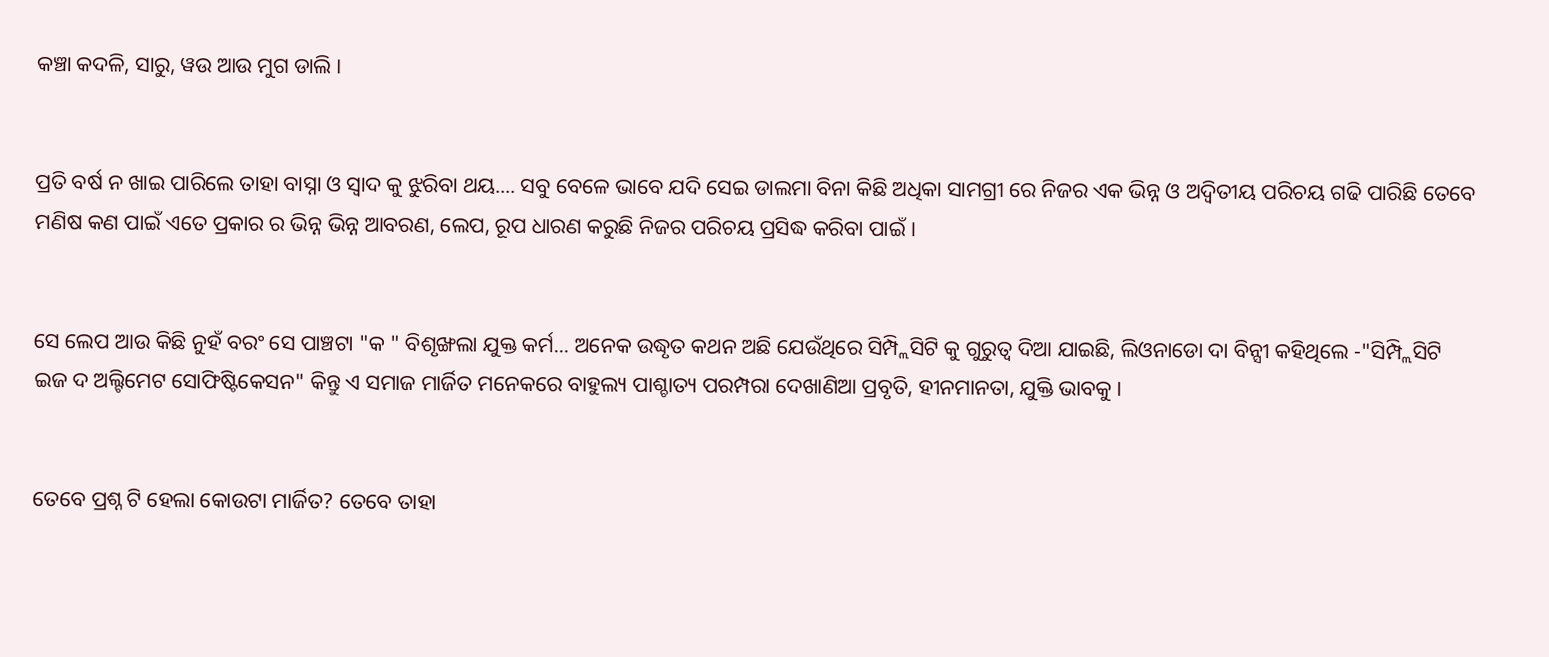କଞ୍ଚା କଦଳି, ସାରୁ, ୱଉ ଆଉ ମୁଗ ଡାଲି ।


ପ୍ରତି ବର୍ଷ ନ ଖାଇ ପାରିଲେ ତାହା ବାସ୍ନା ଓ ସ୍ୱାଦ କୁ ଝୁରିବା ଥୟ.... ସବୁ ବେଳେ ଭାବେ ଯଦି ସେଇ ଡାଲମା ବିନା କିଛି ଅଧିକା ସାମଗ୍ରୀ ରେ ନିଜର ଏକ ଭିନ୍ନ ଓ ଅଦ୍ଵିତୀୟ ପରିଚୟ ଗଢି ପାରିଛି ତେବେ ମଣିଷ କଣ ପାଇଁ ଏତେ ପ୍ରକାର ର ଭିନ୍ନ ଭିନ୍ନ ଆବରଣ, ଲେପ, ରୂପ ଧାରଣ କରୁଛି ନିଜର ପରିଚୟ ପ୍ରସିଦ୍ଧ କରିବା ପାଇଁ ।


ସେ ଲେପ ଆଉ କିଛି ନୁହଁ ବରଂ ସେ ପାଞ୍ଚଟା "କ " ବିଶୃଙ୍ଖଲା ଯୁକ୍ତ କର୍ମ... ଅନେକ ଉଦ୍ଧୃତ କଥନ ଅଛି ଯେଉଁଥିରେ ସିମ୍ପ୍ଲିସିଟି କୁ ଗୁରୁତ୍ୱ ଦିଆ ଯାଇଛି, ଲିଓନାଡୋ ଦା ବିନ୍ସୀ କହିଥିଲେ -"ସିମ୍ପ୍ଲିସିଟି ଇଜ ଦ ଅଲ୍ଟିମେଟ ସୋଫିଷ୍ଟିକେସନ" କିନ୍ତୁ ଏ ସମାଜ ମାର୍ଜିତ ମନେକରେ ବାହୁଲ୍ୟ ପାଶ୍ଚାତ୍ୟ ପରମ୍ପରା ଦେଖାଣିଆ ପ୍ରବୃତି, ହୀନମାନତା, ଯୁକ୍ତି ଭାବକୁ ।


ତେବେ ପ୍ରଶ୍ନ ଟି ହେଲା କୋଉଟା ମାର୍ଜିତ? ତେବେ ତାହା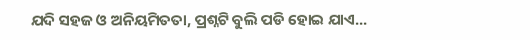ଯଦି ସହଜ ଓ ଅନିୟମିତତା, ପ୍ରଶ୍ନଟି ବୁଲି ପଡି ହୋଇ ଯାଏ...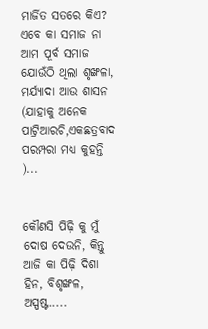ମାର୍ଜିତ ସତରେ କିଏ? ଏବେ କା ସମାଜ ନା ଆମ ପୂର୍ବ ସମାଜ ଯୋଉଁଠି ଥିଲା ଶୃଙ୍ଖଳା, ମର୍ଯ୍ୟାଦା ଆଉ ଶାସନ (ଯାହାକୁ ଅନେକ ପାଟ୍ରିଆରଚି,ଏକଛତ୍ରବାଦ ପରମ୍ପରା ମଧ୍ୟ କୁହନ୍ତି )...


କୌଣସି ପିଢ଼ି କୁ ମୁଁ ଦୋଷ ଦେଉନି, କିନ୍ତୁ ଆଜି କା ପିଢ଼ି ଦିଶା ହିନ, ବିଶୃଙ୍ଖଳ, ଅସ୍ପଷ୍ଟ.....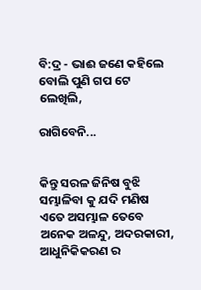ବି:ଦ୍ର - ଭାଈ ଜଣେ କହିଲେ ବୋଲି ପୁଣି ଗପ ଟେ ଲେଖିଲି,

ରାଗିବେନି...


କିନ୍ତୁ ସରଳ ଜିନିଷ ବୁଝି ସମ୍ଭାଳିବା କୁ ଯଦି ମଣିଷ ଏତେ ଅସମ୍ଭାଳ ତେବେ ଅନେକ ଅଳନ୍ଦୁ, ଅଦରକାରୀ, ଆଧୁନିକିକରଣ ର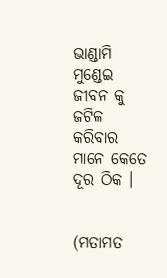ଭାଣ୍ଡାମି ମୁଣ୍ଡେଇ ଜୀବନ କୁ ଜଟିଳ କରିବାର ମାନେ କେତେ ଦୂର ଠିକ ।


(ମତାମତ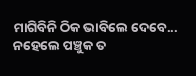ମାଗିବିନି ଠିକ ଭାବିଲେ ଦେବେ... ନହେଲେ ପଞ୍ଚୁକ ତ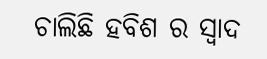ଚାଲିଛି ହବିଶ ର ସ୍ୱାଦ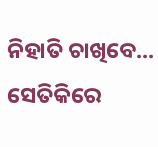ନିହାତି ଚାଖିବେ... ସେତିକିରେ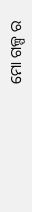ମୋ ଗଳ୍ପ ର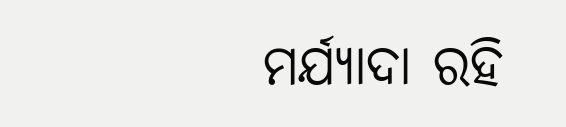ମର୍ଯ୍ୟାଦା ରହି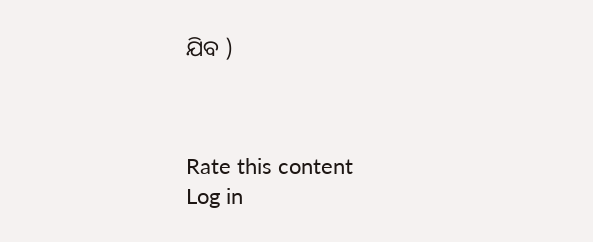ଯିବ )



Rate this content
Log in